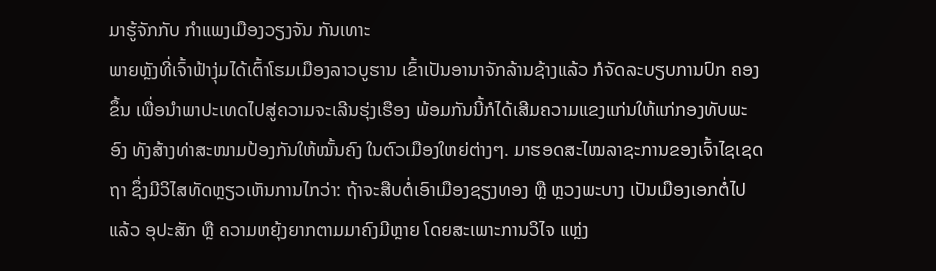ມາຮູ້ຈັກກັບ ກໍາແພງເມືອງວຽງຈັນ ກັນເທາະ
ພາຍຫຼັງທີ່ເຈົ້າຟ້າງຸ່ມໄດ້ເຕົ້າໂຮມເມືອງລາວບູຮານ ເຂົ້າເປັນອານາຈັກລ້ານຊ້າງແລ້ວ ກໍຈັດລະບຽບການປົກ ຄອງຂຶ້ນ ເພື່ອນຳພາປະເທດໄປສູ່ຄວາມຈະເລີນຮຸ່ງເຮືອງ ພ້ອມກັນນີ້ກໍໄດ້ເສີມຄວາມແຂງແກ່ນໃຫ້ແກ່ກອງທັບພະອົງ ທັງສ້າງທ່າສະໜາມປ້ອງກັນໃຫ້ໝັ້ນຄົງ ໃນຕົວເມືອງໃຫຍ່ຕ່າງໆ. ມາຮອດສະໄໝລາຊະການຂອງເຈົ້າໄຊເຊດຖາ ຊຶ່ງມີວິໄສທັດຫຼຽວເຫັນການໄກວ່າ: ຖ້າຈະສືບຕໍ່ເອົາເມືອງຊຽງທອງ ຫຼື ຫຼວງພະບາງ ເປັນເມືອງເອກຕໍ່ໄປແລ້ວ ອຸປະສັກ ຫຼື ຄວາມຫຍຸ້ງຍາກຕາມມາຄົງມີຫຼາຍ ໂດຍສະເພາະການວິໄຈ ແຫຼ່ງ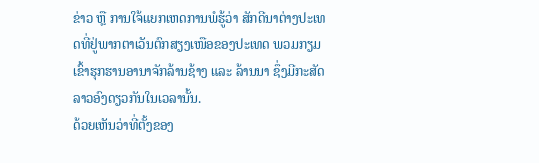ຂ່າວ ຫຼື ການໃຈ້ແຍກເຫດການພໍຮູ້ວ່າ ສັກດີນາຕ່າງປະເທດທີ່ຢູ່ພາກຕາເວັນຕົກສຽງເໜືອຂອງປະເທດ ພວມກຽມ ເຂົ້າຮຸກຮານອານາຈັກລ້ານຊ້າງ ແລະ ລ້ານນາ ຊຶ່ງມີກະສັດລາວອົງດຽວກັນໃນເວລານັ້ນ.
ດ້ວຍເຫັນວ່າທີ່ຕັ້ງຂອງ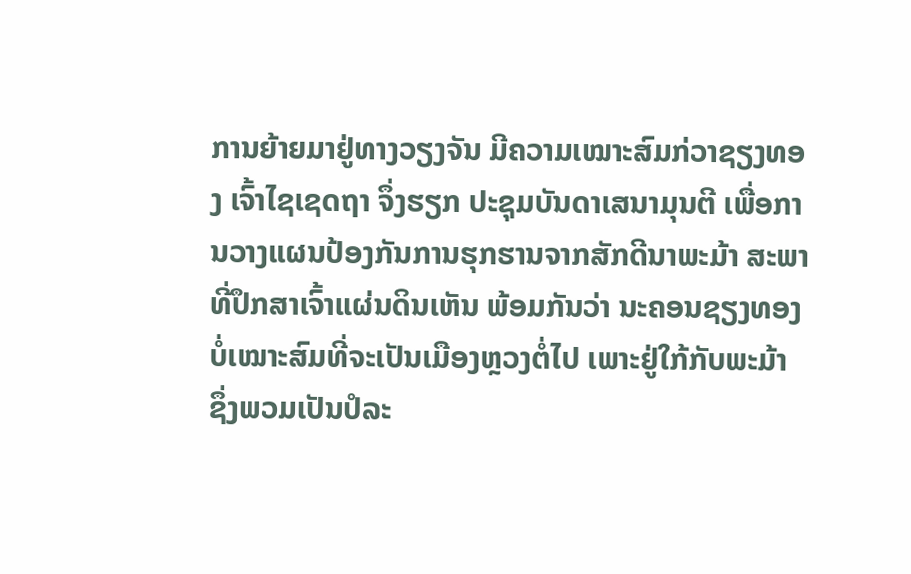ການຍ້າຍມາຢູ່ທາງວຽງຈັນ ມີຄວາມເໝາະສົມກ່ວາຊຽງທອງ ເຈົ້າໄຊເຊດຖາ ຈຶ່ງຮຽກ ປະຊຸມບັນດາເສນາມຸນຕີ ເພື່ອການວາງແຜນປ້ອງກັນການຮຸກຮານຈາກສັກດີນາພະມ້າ ສະພາທີ່ປຶກສາເຈົ້າແຜ່ນດິນເຫັນ ພ້ອມກັນວ່າ ນະຄອນຊຽງທອງ ບໍ່ເໝາະສົມທີ່ຈະເປັນເມືອງຫຼວງຕໍ່ໄປ ເພາະຢູ່ໃກ້ກັບພະມ້າ ຊຶ່ງພວມເປັນປໍລະ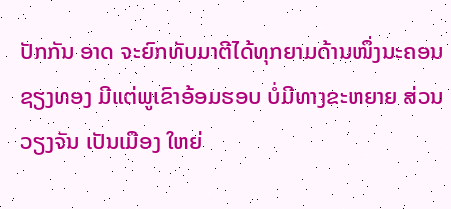ປັກກັນ ອາດ ຈະຍົກທັບມາຕີໄດ້ທຸກຍາມດ້ານໜຶ່ງນະຄອນຊຽງທອງ ມີແຕ່ພູເຂົາອ້ອມຮອບ ບໍ່ມີທາງຂະຫຍາຍ ສ່ວນວຽງຈັນ ເປັນເມືອງ ໃຫຍ່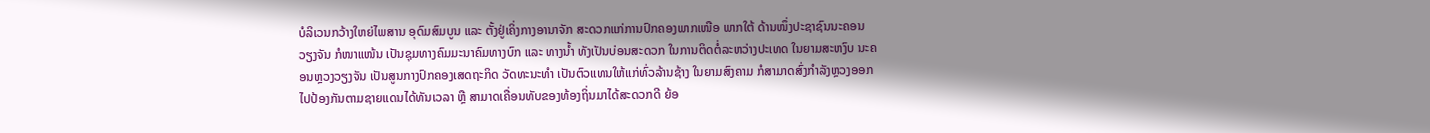ບໍລິເວນກວ້າງໃຫຍ່ໄພສານ ອຸດົມສົມບູນ ແລະ ຕັ້ງຢູ່ເຄິ່ງກາງອານາຈັກ ສະດວກແກ່ການປົກຄອງພາກເໜືອ ພາກໃຕ້ ດ້ານໜຶ່ງປະຊາຊົນນະຄອນວຽງຈັນ ກໍໜາແໜ້ນ ເປັນຊຸມທາງຄົມມະນາຄົມທາງບົກ ແລະ ທາງນ້ຳ ທັງເປັນບ່ອນສະດວກ ໃນການຕິດຕໍ່ລະຫວ່າງປະເທດ ໃນຍາມສະຫງົບ ນະຄອນຫຼວງວຽງຈັນ ເປັນສູນກາງປົກຄອງເສດຖະກິດ ວັດທະນະທຳ ເປັນຕົວແທນໃຫ້ແກ່ທົ່ວລ້ານຊ້າງ ໃນຍາມສົງຄາມ ກໍສາມາດສົ່ງກຳລັງຫຼວງອອກໄປປ້ອງກັນຕາມຊາຍແດນໄດ້ທັນເວລາ ຫຼື ສາມາດເຄື່ອນທັບຂອງທ້ອງຖິ່ນມາໄດ້ສະດວກດີ ຍ້ອ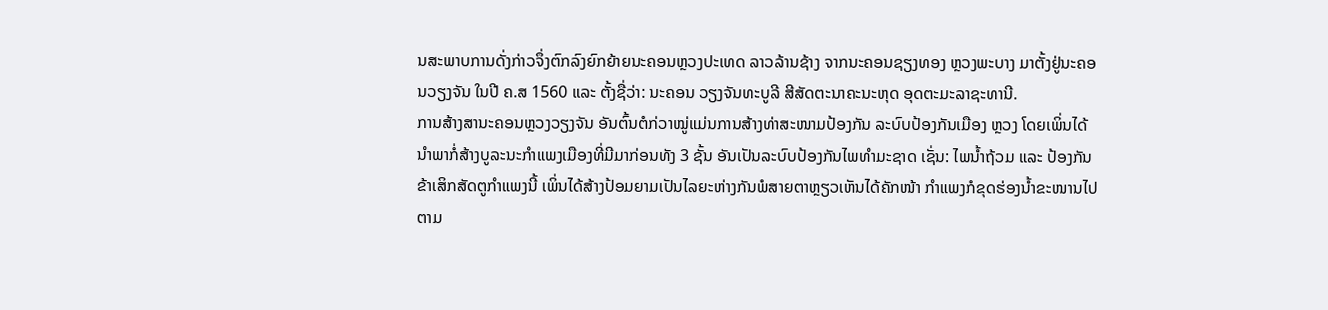ນສະພາບການດັ່ງກ່າວຈຶ່ງຕົກລົງຍົກຍ້າຍນະຄອນຫຼວງປະເທດ ລາວລ້ານຊ້າງ ຈາກນະຄອນຊຽງທອງ ຫຼວງພະບາງ ມາຕັ້ງຢູ່ນະຄອນວຽງຈັນ ໃນປີ ຄ.ສ 1560 ແລະ ຕັ້ງຊື່ວ່າ: ນະຄອນ ວຽງຈັນທະບູລີ ສີສັດຕະນາຄະນະຫຸດ ອຸດຕະມະລາຊະທານີ.
ການສ້າງສານະຄອນຫຼວງວຽງຈັນ ອັນຕົ້ນຕໍກ່ວາໝູ່ແມ່ນການສ້າງທ່າສະໜາມປ້ອງກັນ ລະບົບປ້ອງກັນເມືອງ ຫຼວງ ໂດຍເພິ່ນໄດ້ນຳພາກໍ່ສ້າງບູລະນະກຳແພງເມືອງທີ່ມີມາກ່ອນທັງ 3 ຊັ້ນ ອັນເປັນລະບົບປ້ອງກັນໄພທຳມະຊາດ ເຊັ່ນ: ໄພນ້ຳຖ້ວມ ແລະ ປ້ອງກັນຂ້າເສິກສັດຕູກຳແພງນີ້ ເພິ່ນໄດ້ສ້າງປ້ອມຍາມເປັນໄລຍະຫ່າງກັນພໍສາຍຕາຫຼຽວເຫັນໄດ້ຄັກໜ້າ ກຳແພງກໍຂຸດຮ່ອງນ້ຳຂະໜານໄປຕາມ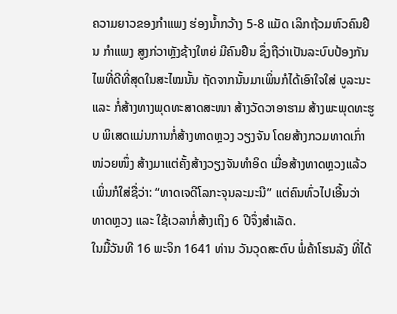ຄວາມຍາວຂອງກຳແພງ ຮ່ອງນ້ຳກວ້າງ 5-8 ແມັດ ເລິກຖ້ວມຫົວຄົນຢືນ ກຳແພງ ສູງກ່ວາຫຼັງຊ້າງໃຫຍ່ ມີຄົນຢືນ ຊຶ່ງຖືວ່າເປັນລະບົບປ້ອງກັນໄພທີ່ດີທີ່ສຸດໃນສະໄໝນັ້ນ ຖັດຈາກນັ້ນມາເພິ່ນກໍໄດ້ເອົາໃຈໃສ່ ບູລະນະ ແລະ ກໍ່ສ້າງທາງພຸດທະສາດສະໜາ ສ້າງວັດວາອາຮາມ ສ້າງພະພຸດທະຮູບ ພິເສດແມ່ນການກໍ່ສ້າງທາດຫຼວງ ວຽງຈັນ ໂດຍສ້າງກວມທາດເກົ່າໜ່ວຍໜຶ່ງ ສ້າງມາແຕ່ຄັ້ງສ້າງວຽງຈັນທຳອິດ ເມື່ອສ້າງທາດຫຼວງແລ້ວເພິ່ນກໍໃສ່ຊື່ວ່າ: “ທາດເຈດີໂລກະຈຸນລະມະນີ” ແຕ່ຄົນທົ່ວໄປເອີ້ນວ່າ ທາດຫຼວງ ແລະ ໃຊ້ເວລາກໍ່ສ້າງເຖິງ 6 ປີຈຶ່ງສຳເລັດ.
ໃນມື້ວັນທີ 16 ພະຈິກ 1641 ທ່ານ ວັນວຸດສະຕົບ ພໍ່ຄ້າໂຮນລັງ ທີ່ໄດ້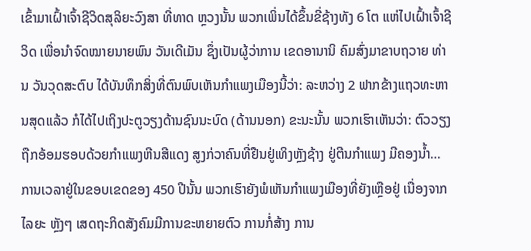ເຂົ້າມາເຝົ້າເຈົ້າຊີວິດສຸລິຍະວົງສາ ທີ່ທາດ ຫຼວງນັ້ນ ພວກເພິ່ນໄດ້ຂຶ້ນຂີ່ຊ້າງທັງ 6 ໂຕ ແຫ່ໄປເຝົ້າເຈົ້າຊີວິດ ເພື່ອນຳຈົດໝາຍນາຍພົນ ວັນເດີເມັນ ຊຶ່ງເປັນຜູ້ວ່າການ ເຂດອານານິ ຄົມສົ່ງມາຂາບຖວາຍ ທ່ານ ວັນວຸດສະຕົບ ໄດ້ບັນທຶກສິ່ງທີ່ຕົນພົບເຫັນກຳແພງເມືອງນີ້ວ່າ: ລະຫວ່າງ 2 ຟາກຂ້າງແຖວທະຫານສຸດແລ້ວ ກໍໄດ້ໄປເຖິງປະຕູວຽງດ້ານຊົນນະບົດ (ດ້ານນອກ) ຂະນະນັ້ນ ພວກເຮົາເຫັນວ່າ: ຕົວວຽງ ຖືກອ້ອມຮອບດ້ວຍກຳແພງຫີນສີແດງ ສູງກ່ວາຄົນທີ່ຢືນຢູ່ເທິງຫຼັງຊ້າງ ຢູ່ຕີນກຳແພງ ມີຄອງນ້ຳ… ການເວລາຢູ່ໃນຂອບເຂດຂອງ 450 ປີນັ້ນ ພວກເຮົາຍັງພໍເຫັນກຳແພງເມືອງທີ່ຍັງເຫຼືອຢູ່ ເນື່ອງຈາກໄລຍະ ຫຼັງໆ ເສດຖະກິດສັງຄົມມີການຂະຫຍາຍຕົວ ການກໍ່ສ້າງ ການ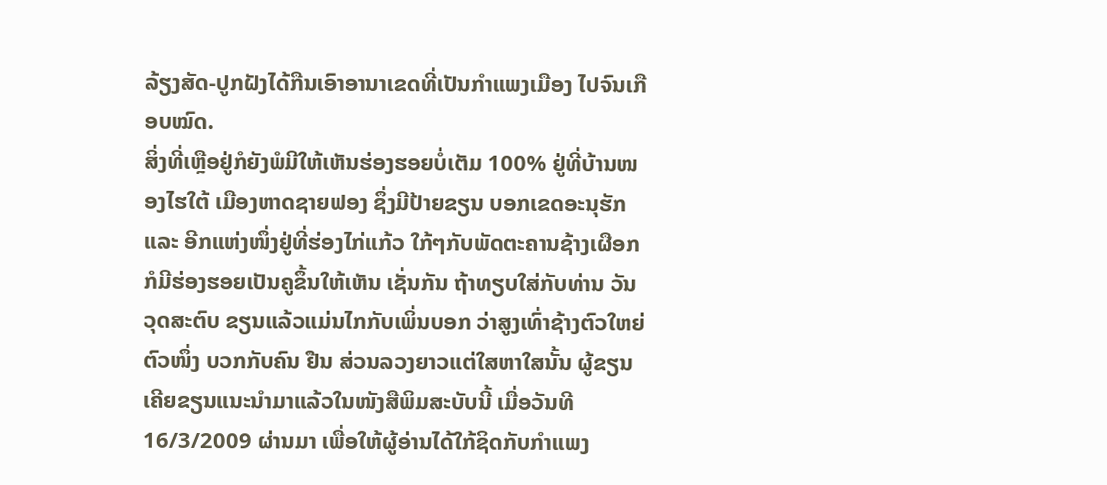ລ້ຽງສັດ-ປູກຝັງໄດ້ກືນເອົາອານາເຂດທີ່ເປັນກຳແພງເມືອງ ໄປຈົນເກືອບໝົດ.
ສິ່ງທີ່ເຫຼືອຢູ່ກໍຍັງພໍມີໃຫ້ເຫັນຮ່ອງຮອຍບໍ່ເຕັມ 100% ຢູ່ທີ່ບ້ານໜອງໄຮໃຕ້ ເມືອງຫາດຊາຍຟອງ ຊຶ່ງມີປ້າຍຂຽນ ບອກເຂດອະນຸຮັກ ແລະ ອີກແຫ່ງໜຶ່ງຢູ່ທີ່ຮ່ອງໄກ່ແກ້ວ ໃກ້ໆກັບພັດຕະຄານຊ້າງເຜືອກ ກໍມີຮ່ອງຮອຍເປັນຄູຂຶ້ນໃຫ້ເຫັນ ເຊັ່ນກັນ ຖ້າທຽບໃສ່ກັບທ່ານ ວັນວຸດສະຕົບ ຂຽນແລ້ວແມ່ນໄກກັບເພິ່ນບອກ ວ່າສູງເທົ່າຊ້າງຕົວໃຫຍ່ຕົວໜຶ່ງ ບວກກັບຄົນ ຢືນ ສ່ວນລວງຍາວແຕ່ໃສຫາໃສນັ້ນ ຜູ້ຂຽນເຄີຍຂຽນແນະນຳມາແລ້ວໃນໜັງສືພິມສະບັບນີ້ ເມື່ອວັນທີ 16/3/2009 ຜ່ານມາ ເພື່ອໃຫ້ຜູ້ອ່ານໄດ້ໃກ້ຊິດກັບກຳແພງ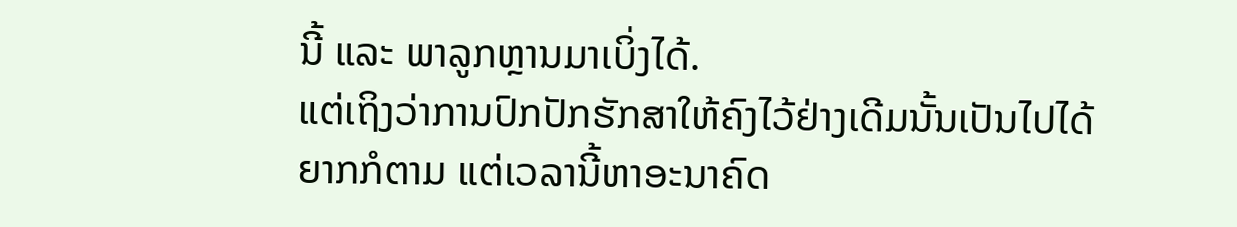ນີ້ ແລະ ພາລູກຫຼານມາເບິ່ງໄດ້.
ແຕ່ເຖິງວ່າການປົກປັກຮັກສາໃຫ້ຄົງໄວ້ຢ່າງເດີມນັ້ນເປັນໄປໄດ້ຍາກກໍຕາມ ແຕ່ເວລານີ້ຫາອະນາຄົດ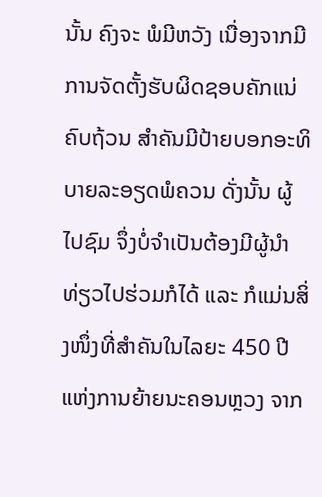ນັ້ນ ຄົງຈະ ພໍມີຫວັງ ເນື່ອງຈາກມີການຈັດຕັ້ງຮັບຜິດຊອບຄັກແນ່ຄົບຖ້ວນ ສຳຄັນມີປ້າຍບອກອະທິບາຍລະອຽດພໍຄວນ ດັ່ງນັ້ນ ຜູ້ໄປຊົມ ຈຶ່ງບໍ່ຈຳເປັນຕ້ອງມີຜູ້ນຳທ່ຽວໄປຮ່ວມກໍໄດ້ ແລະ ກໍແມ່ນສິ່ງໜຶ່ງທີ່ສຳຄັນໃນໄລຍະ 450 ປີ ແຫ່ງການຍ້າຍນະຄອນຫຼວງ ຈາກ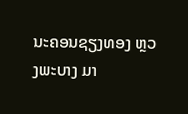ນະຄອນຊຽງທອງ ຫຼວງພະບາງ ມາ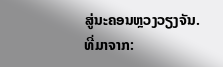ສູ່ນະຄອນຫຼວງວຽງຈັນ.
ທີ່ມາຈາກ: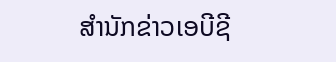ສຳນັກຂ່າວເອບີຊີ